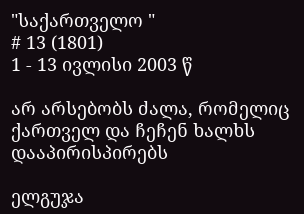"საქართველო "
# 13 (1801)
1 - 13 ივლისი 2003 წ

არ არსებობს ძალა, რომელიც ქართველ და ჩეჩენ ხალხს დააპირისპირებს

ელგუჯა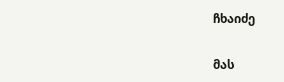ჩხაიძე

მას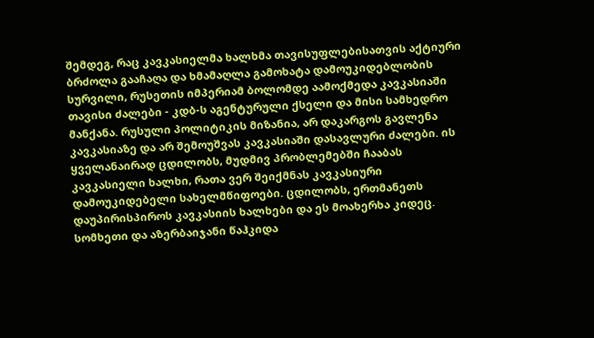შემდეგ, რაც კავკასიელმა ხალხმა თავისუფლებისათვის აქტიური ბრძოლა გააჩაღა და ხმამაღლა გამოხატა დამოუკიდებლობის სურვილი, რუსეთის იმპერიამ ბოლომდე აამოქმედა კავკასიაში თავისი ძალები - კდბ-ს აგენტურული ქსელი და მისი სამხედრო მანქანა. რუსული პოლიტიკის მიზანია, არ დაკარგოს გავლენა კავკასიაზე და არ შემოუშვას კავკასიაში დასავლური ძალები. ის ყველანაირად ცდილობს, მუდმივ პრობლემებში ჩააბას კავკასიელი ხალხი, რათა ვერ შეიქმნას კავკასიური დამოუკიდებელი სახელმწიფოები. ცდილობს, ერთმანეთს დაუპირისპიროს კავკასიის ხალხები და ეს მოახერხა კიდეც. სომხეთი და აზერბაიჯანი წაჰკიდა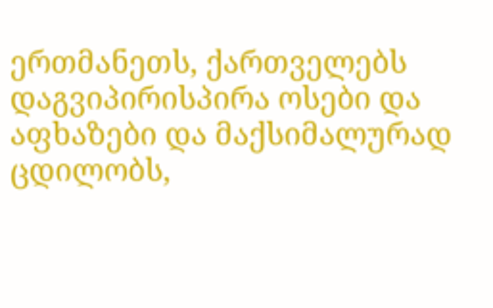ერთმანეთს, ქართველებს დაგვიპირისპირა ოსები და აფხაზები და მაქსიმალურად ცდილობს,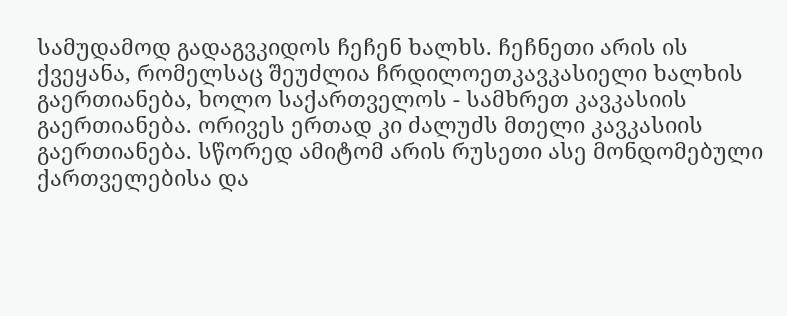სამუდამოდ გადაგვკიდოს ჩეჩენ ხალხს. ჩეჩნეთი არის ის ქვეყანა, რომელსაც შეუძლია ჩრდილოეთკავკასიელი ხალხის გაერთიანება, ხოლო საქართველოს - სამხრეთ კავკასიის გაერთიანება. ორივეს ერთად კი ძალუძს მთელი კავკასიის გაერთიანება. სწორედ ამიტომ არის რუსეთი ასე მონდომებული ქართველებისა და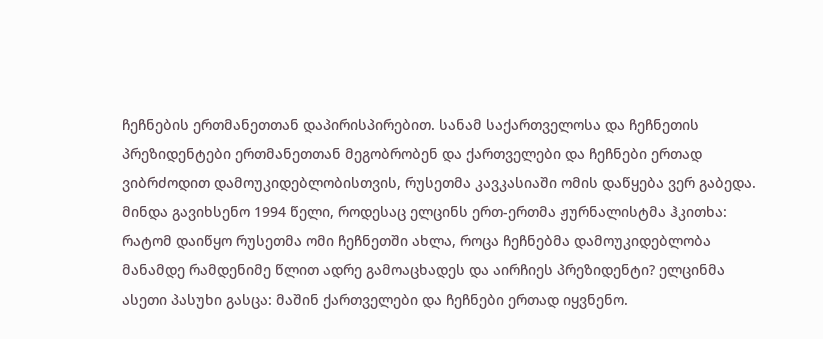ჩეჩნების ერთმანეთთან დაპირისპირებით. სანამ საქართველოსა და ჩეჩნეთის პრეზიდენტები ერთმანეთთან მეგობრობენ და ქართველები და ჩეჩნები ერთად ვიბრძოდით დამოუკიდებლობისთვის, რუსეთმა კავკასიაში ომის დაწყება ვერ გაბედა. მინდა გავიხსენო 1994 წელი, როდესაც ელცინს ერთ-ერთმა ჟურნალისტმა ჰკითხა: რატომ დაიწყო რუსეთმა ომი ჩეჩნეთში ახლა, როცა ჩეჩნებმა დამოუკიდებლობა მანამდე რამდენიმე წლით ადრე გამოაცხადეს და აირჩიეს პრეზიდენტი? ელცინმა ასეთი პასუხი გასცა: მაშინ ქართველები და ჩეჩნები ერთად იყვნენო.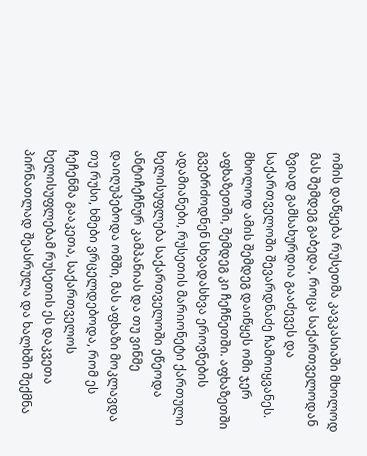ომის დაწყება რუსეთმა კავკასიაში მხოლოდ მას შემდეგ გაბედა, როცა საქართველოდან ზვიად გამსახურდია გააძევეს და საქართველოში შევარდნაძე ჩამოიყვანეს. მხოლოდ ამის შემდეგ დაიწყეს ომი ჯერ აფხაზეთში, შემდეგ კი ჩეჩნეთში. აფხაზეთში გვებრძოდნენ სხვადასხვა ეროვნების ადამიანები, რუსეთის მარიონეტი ქართული ხელისუფლება საქართველოში ეწეოდა ანტიჩეჩნურ კამპანიას და თუ ვინმე დაიღუპებოდა ომში, მას აფხაზი მოკლავდა თუ რუსი, ხმები ვრცელდებოდა, რომ ეს ჩეჩენმა გააკეთა, საქართველოს ხელისუფლებამ რუსეთის ეს დაკვეთა პირნათლად შეასრულა და ხალხში შექმნა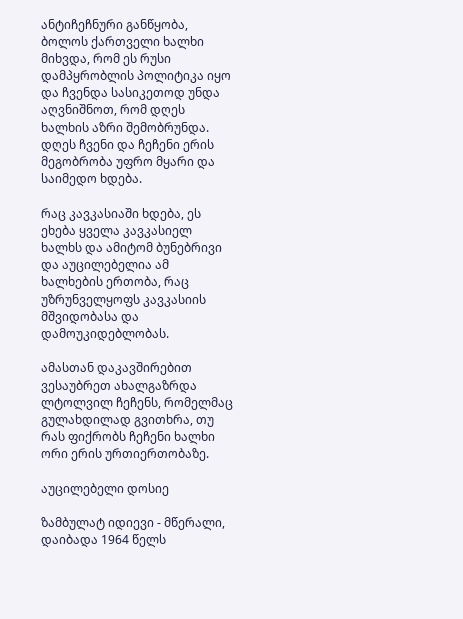ანტიჩეჩნური განწყობა, ბოლოს ქართველი ხალხი მიხვდა, რომ ეს რუსი დამპყრობლის პოლიტიკა იყო და ჩვენდა სასიკეთოდ უნდა აღვნიშნოთ, რომ დღეს ხალხის აზრი შემობრუნდა. დღეს ჩვენი და ჩეჩენი ერის მეგობრობა უფრო მყარი და საიმედო ხდება.

რაც კავკასიაში ხდება, ეს ეხება ყველა კავკასიელ ხალხს და ამიტომ ბუნებრივი და აუცილებელია ამ ხალხების ერთობა, რაც უზრუნველყოფს კავკასიის მშვიდობასა და დამოუკიდებლობას.

ამასთან დაკავშირებით ვესაუბრეთ ახალგაზრდა ლტოლვილ ჩეჩენს, რომელმაც გულახდილად გვითხრა, თუ რას ფიქრობს ჩეჩენი ხალხი ორი ერის ურთიერთობაზე.

აუცილებელი დოსიე

ზამბულატ იდიევი - მწერალი, დაიბადა 1964 წელს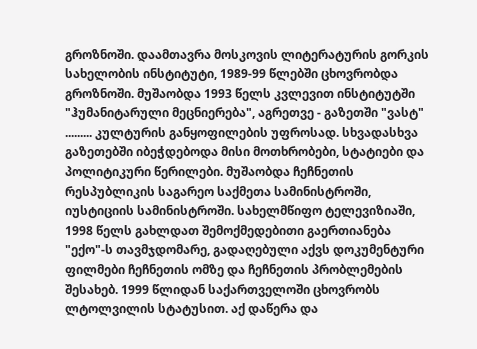გროზნოში. დაამთავრა მოსკოვის ლიტერატურის გორკის სახელობის ინსტიტუტი, 1989-99 წლებში ცხოვრობდა გროზნოში. მუშაობდა 1993 წელს კვლევით ინსტიტუტში "ჰუმანიტარული მეცნიერება", აგრეთვე - გაზეთში "ვასტ" ......... კულტურის განყოფილების უფროსად. სხვადასხვა გაზეთებში იბეჭდებოდა მისი მოთხრობები, სტატიები და პოლიტიკური წერილები. მუშაობდა ჩეჩნეთის რესპუბლიკის საგარეო საქმეთა სამინისტროში, იუსტიციის სამინისტროში. სახელმწიფო ტელევიზიაში, 1998 წელს გახლდათ შემოქმედებითი გაერთიანება "ექო"-ს თავმჯდომარე, გადაღებული აქვს დოკუმენტური ფილმები ჩეჩნეთის ომზე და ჩეჩნეთის პრობლემების შესახებ. 1999 წლიდან საქართველოში ცხოვრობს ლტოლვილის სტატუსით. აქ დაწერა და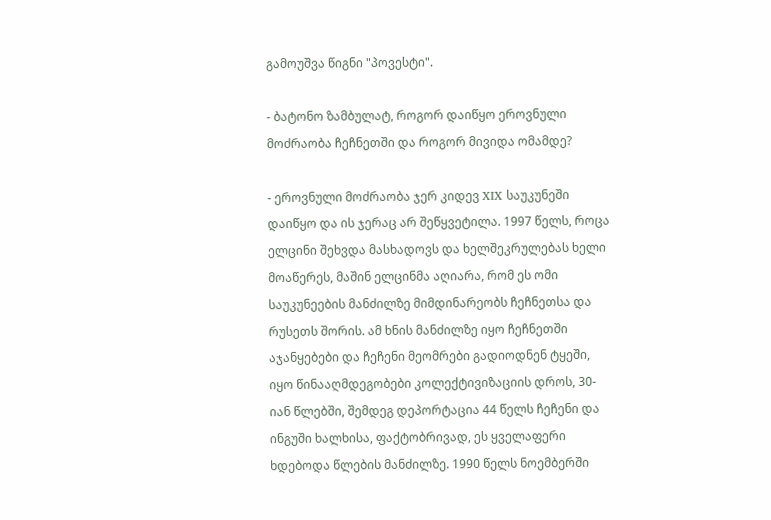გამოუშვა წიგნი "პოვესტი".

- ბატონო ზამბულატ, როგორ დაიწყო ეროვნული მოძრაობა ჩეჩნეთში და როგორ მივიდა ომამდე?

- ეროვნული მოძრაობა ჯერ კიდევ XIX საუკუნეში დაიწყო და ის ჯერაც არ შეწყვეტილა. 1997 წელს, როცა ელცინი შეხვდა მასხადოვს და ხელშეკრულებას ხელი მოაწერეს, მაშინ ელცინმა აღიარა, რომ ეს ომი საუკუნეების მანძილზე მიმდინარეობს ჩეჩნეთსა და რუსეთს შორის. ამ ხნის მანძილზე იყო ჩეჩნეთში აჯანყებები და ჩეჩენი მეომრები გადიოდნენ ტყეში, იყო წინააღმდეგობები კოლექტივიზაციის დროს, 30-იან წლებში, შემდეგ დეპორტაცია 44 წელს ჩეჩენი და ინგუში ხალხისა, ფაქტობრივად, ეს ყველაფერი ხდებოდა წლების მანძილზე. 1990 წელს ნოემბერში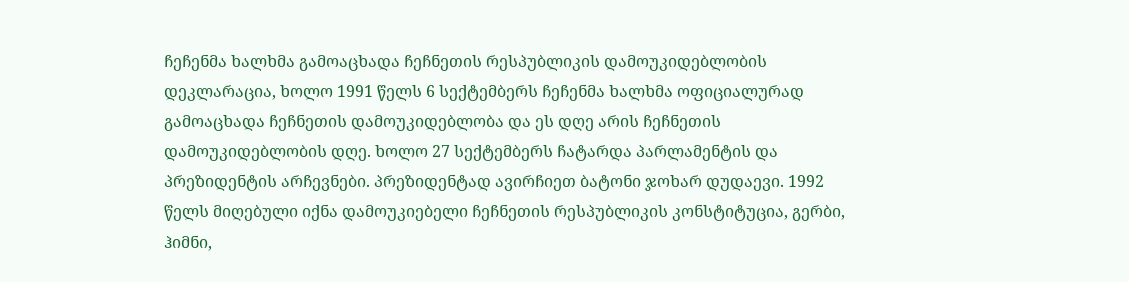ჩეჩენმა ხალხმა გამოაცხადა ჩეჩნეთის რესპუბლიკის დამოუკიდებლობის დეკლარაცია, ხოლო 1991 წელს 6 სექტემბერს ჩეჩენმა ხალხმა ოფიციალურად გამოაცხადა ჩეჩნეთის დამოუკიდებლობა და ეს დღე არის ჩეჩნეთის დამოუკიდებლობის დღე. ხოლო 27 სექტემბერს ჩატარდა პარლამენტის და პრეზიდენტის არჩევნები. პრეზიდენტად ავირჩიეთ ბატონი ჯოხარ დუდაევი. 1992 წელს მიღებული იქნა დამოუკიებელი ჩეჩნეთის რესპუბლიკის კონსტიტუცია, გერბი, ჰიმნი,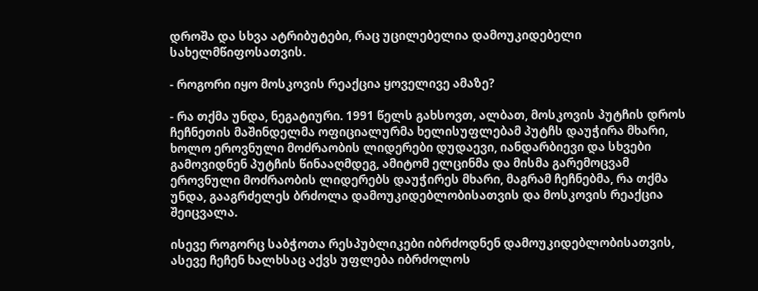დროშა და სხვა ატრიბუტები, რაც უცილებელია დამოუკიდებელი სახელმწიფოსათვის.

- როგორი იყო მოსკოვის რეაქცია ყოველივე ამაზე?

- რა თქმა უნდა, ნეგატიური. 1991 წელს გახსოვთ, ალბათ, მოსკოვის პუტჩის დროს ჩეჩნეთის მაშინდელმა ოფიციალურმა ხელისუფლებამ პუტჩს დაუჭირა მხარი, ხოლო ეროვნული მოძრაობის ლიდერები დუდაევი, იანდარბიევი და სხვები გამოვიდნენ პუტჩის წინააღმდეგ, ამიტომ ელცინმა და მისმა გარემოცვამ ეროვნული მოძრაობის ლიდერებს დაუჭირეს მხარი, მაგრამ ჩეჩნებმა, რა თქმა უნდა, გააგრძელეს ბრძოლა დამოუკიდებლობისათვის და მოსკოვის რეაქცია შეიცვალა.

ისევე როგორც საბჭოთა რესპუბლიკები იბრძოდნენ დამოუკიდებლობისათვის, ასევე ჩეჩენ ხალხსაც აქვს უფლება იბრძოლოს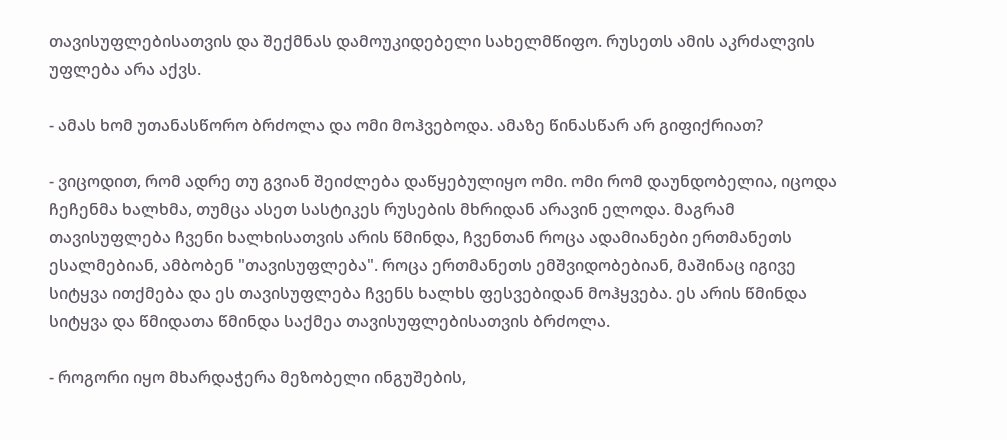თავისუფლებისათვის და შექმნას დამოუკიდებელი სახელმწიფო. რუსეთს ამის აკრძალვის უფლება არა აქვს.

- ამას ხომ უთანასწორო ბრძოლა და ომი მოჰვებოდა. ამაზე წინასწარ არ გიფიქრიათ?

- ვიცოდით, რომ ადრე თუ გვიან შეიძლება დაწყებულიყო ომი. ომი რომ დაუნდობელია, იცოდა ჩეჩენმა ხალხმა, თუმცა ასეთ სასტიკეს რუსების მხრიდან არავინ ელოდა. მაგრამ თავისუფლება ჩვენი ხალხისათვის არის წმინდა, ჩვენთან როცა ადამიანები ერთმანეთს ესალმებიან, ამბობენ "თავისუფლება". როცა ერთმანეთს ემშვიდობებიან, მაშინაც იგივე სიტყვა ითქმება და ეს თავისუფლება ჩვენს ხალხს ფესვებიდან მოჰყვება. ეს არის წმინდა სიტყვა და წმიდათა წმინდა საქმეა თავისუფლებისათვის ბრძოლა.

- როგორი იყო მხარდაჭერა მეზობელი ინგუშების,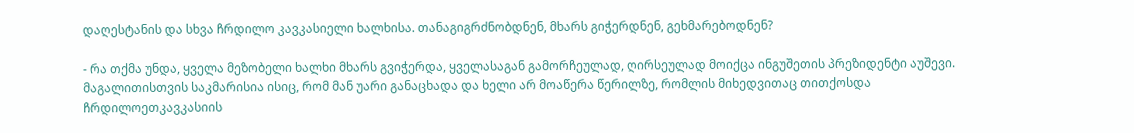დაღესტანის და სხვა ჩრდილო კავკასიელი ხალხისა. თანაგიგრძნობდნენ, მხარს გიჭერდნენ, გეხმარებოდნენ?

- რა თქმა უნდა, ყველა მეზობელი ხალხი მხარს გვიჭერდა, ყველასაგან გამორჩეულად, ღირსეულად მოიქცა ინგუშეთის პრეზიდენტი აუშევი. მაგალითისთვის საკმარისია ისიც, რომ მან უარი განაცხადა და ხელი არ მოაწერა წერილზე, რომლის მიხედვითაც თითქოსდა ჩრდილოეთკავკასიის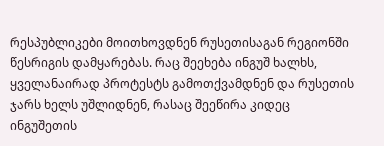რესპუბლიკები მოითხოვდნენ რუსეთისაგან რეგიონში წესრიგის დამყარებას. რაც შეეხება ინგუშ ხალხს, ყველანაირად პროტესტს გამოთქვამდნენ და რუსეთის ჯარს ხელს უშლიდნენ, რასაც შეეწირა კიდეც ინგუშეთის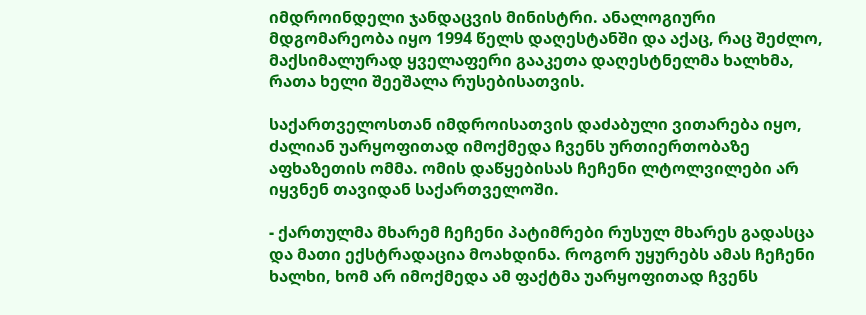იმდროინდელი ჯანდაცვის მინისტრი. ანალოგიური მდგომარეობა იყო 1994 წელს დაღესტანში და აქაც, რაც შეძლო, მაქსიმალურად ყველაფერი გააკეთა დაღესტნელმა ხალხმა, რათა ხელი შეეშალა რუსებისათვის.

საქართველოსთან იმდროისათვის დაძაბული ვითარება იყო, ძალიან უარყოფითად იმოქმედა ჩვენს ურთიერთობაზე აფხაზეთის ომმა. ომის დაწყებისას ჩეჩენი ლტოლვილები არ იყვნენ თავიდან საქართველოში.

- ქართულმა მხარემ ჩეჩენი პატიმრები რუსულ მხარეს გადასცა და მათი ექსტრადაცია მოახდინა. როგორ უყურებს ამას ჩეჩენი ხალხი, ხომ არ იმოქმედა ამ ფაქტმა უარყოფითად ჩვენს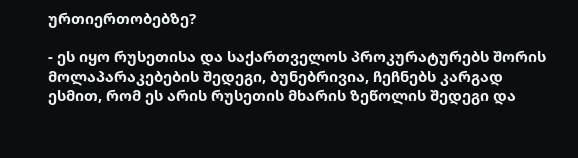ურთიერთობებზე?

- ეს იყო რუსეთისა და საქართველოს პროკურატურებს შორის მოლაპარაკებების შედეგი, ბუნებრივია, ჩეჩნებს კარგად ესმით, რომ ეს არის რუსეთის მხარის ზეწოლის შედეგი და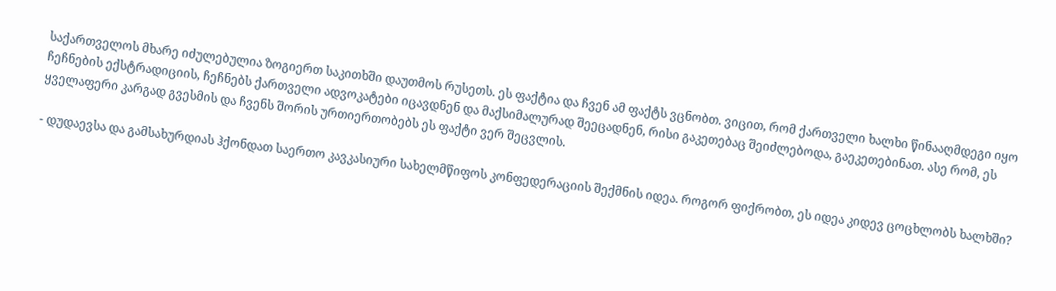საქართველოს მხარე იძულებულია ზოგიერთ საკითხში დაუთმოს რუსეთს. ეს ფაქტია და ჩვენ ამ ფაქტს ვცნობთ. ვიცით, რომ ქართველი ხალხი წინააღმდეგი იყო ჩეჩნების ექსტრადიციის, ჩეჩნებს ქართველი ადვოკატები იცავდნენ და მაქსიმალურად შეეცადნენ, რისი გაკეთებაც შეიძლებოდა, გაეკეთებინათ. ასე რომ, ეს ყველაფერი კარგად გვესმის და ჩვენს შორის ურთიერთობებს ეს ფაქტი ვერ შეცვლის.

- დუდაევსა და გამსახურდიას ჰქონდათ საერთო კავკასიური სახელმწიფოს კონფედერაციის შექმნის იდეა. როგორ ფიქრობთ, ეს იდეა კიდევ ცოცხლობს ხალხში?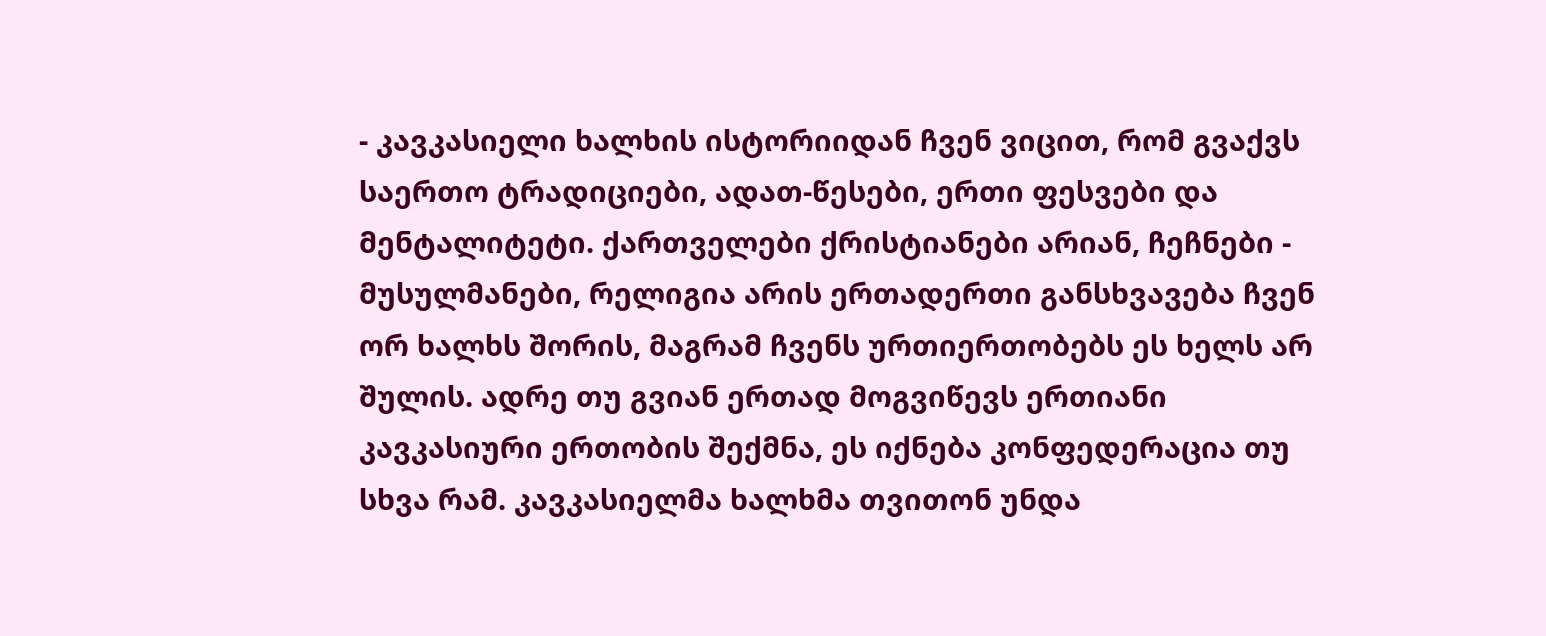- კავკასიელი ხალხის ისტორიიდან ჩვენ ვიცით, რომ გვაქვს საერთო ტრადიციები, ადათ-წესები, ერთი ფესვები და მენტალიტეტი. ქართველები ქრისტიანები არიან, ჩეჩნები - მუსულმანები, რელიგია არის ერთადერთი განსხვავება ჩვენ ორ ხალხს შორის, მაგრამ ჩვენს ურთიერთობებს ეს ხელს არ შულის. ადრე თუ გვიან ერთად მოგვიწევს ერთიანი კავკასიური ერთობის შექმნა, ეს იქნება კონფედერაცია თუ სხვა რამ. კავკასიელმა ხალხმა თვითონ უნდა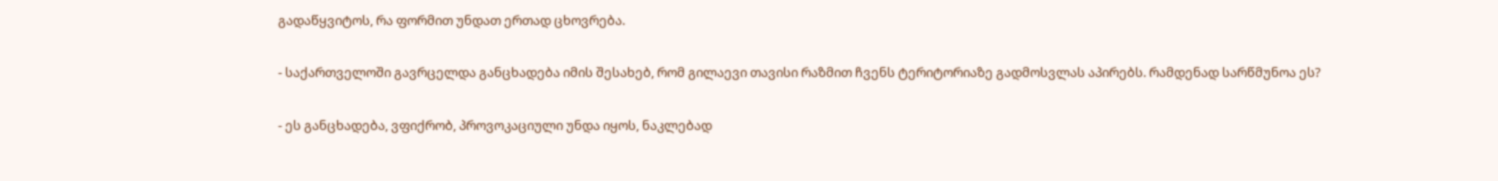გადაწყვიტოს, რა ფორმით უნდათ ერთად ცხოვრება.

- საქართველოში გავრცელდა განცხადება იმის შესახებ, რომ გილაევი თავისი რაზმით ჩვენს ტერიტორიაზე გადმოსვლას აპირებს. რამდენად სარწმუნოა ეს?

- ეს განცხადება, ვფიქრობ, პროვოკაციული უნდა იყოს, ნაკლებად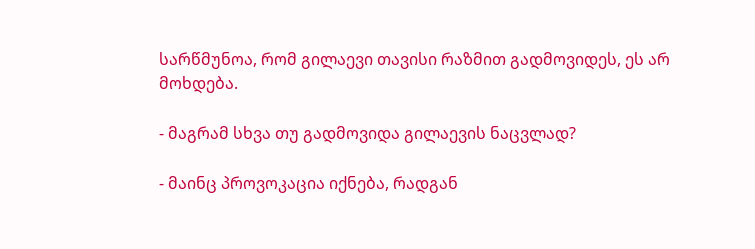სარწმუნოა, რომ გილაევი თავისი რაზმით გადმოვიდეს, ეს არ მოხდება.

- მაგრამ სხვა თუ გადმოვიდა გილაევის ნაცვლად?

- მაინც პროვოკაცია იქნება, რადგან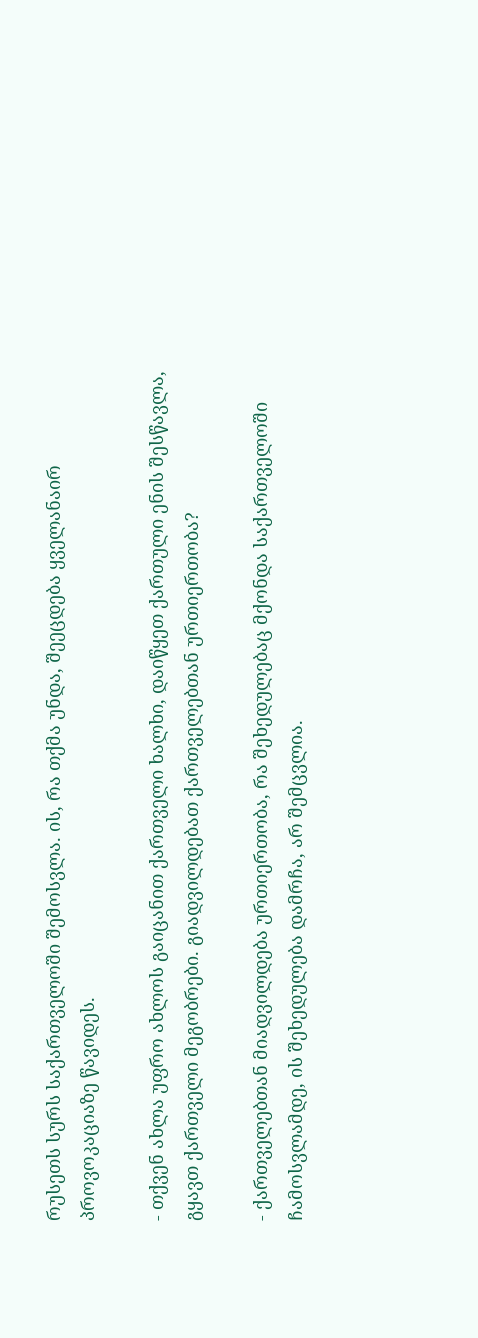რუსეთს სურს საქართველოში შემოსვლა. ის, რა თქმა უნდა, შეეცდება ყველანაირ პროვოკაციაზე წავიდეს.

- თქვენ ახლა უფრო ახლოს გაიცანით ქართველი ხალხი, დაიწყეთ ქართული ენის შესწავლა, გყავთ ქართველი მეგობრები. გიადვილდებათ ქართველებთან ურთიერთობა?

- ქართველებთან მიადვილდება ურთიერთობა, რა შეხედულებაც მქონდა საქართველოში ჩამოსვლამდე, ის შეხედულება დამრჩა, არ შემცვლია.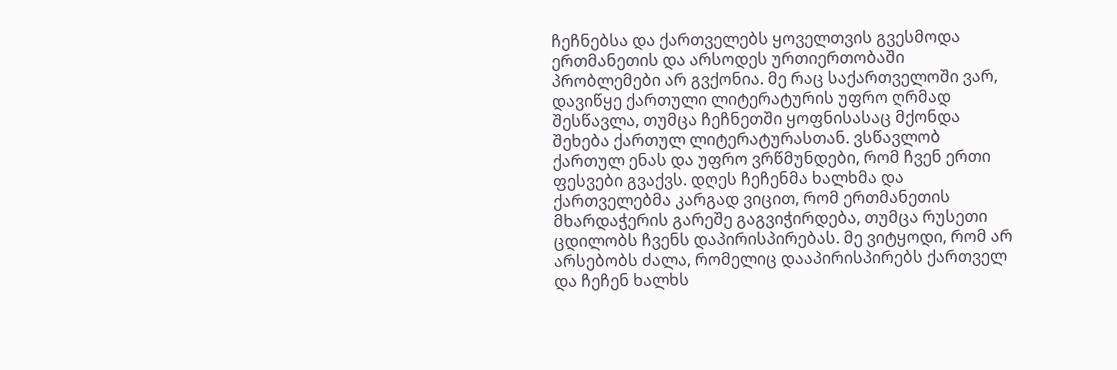ჩეჩნებსა და ქართველებს ყოველთვის გვესმოდა ერთმანეთის და არსოდეს ურთიერთობაში პრობლემები არ გვქონია. მე რაც საქართველოში ვარ, დავიწყე ქართული ლიტერატურის უფრო ღრმად შესწავლა, თუმცა ჩეჩნეთში ყოფნისასაც მქონდა შეხება ქართულ ლიტერატურასთან. ვსწავლობ ქართულ ენას და უფრო ვრწმუნდები, რომ ჩვენ ერთი ფესვები გვაქვს. დღეს ჩეჩენმა ხალხმა და ქართველებმა კარგად ვიცით, რომ ერთმანეთის მხარდაჭერის გარეშე გაგვიჭირდება, თუმცა რუსეთი ცდილობს ჩვენს დაპირისპირებას. მე ვიტყოდი, რომ არ არსებობს ძალა, რომელიც დააპირისპირებს ქართველ და ჩეჩენ ხალხს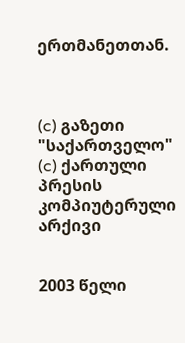ერთმანეთთან.



(c) გაზეთი "საქართველო"
(c) ქართული პრესის კომპიუტერული არქივი


2003 წელი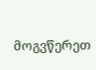მოგვწერეთ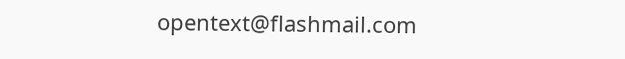opentext@flashmail.com